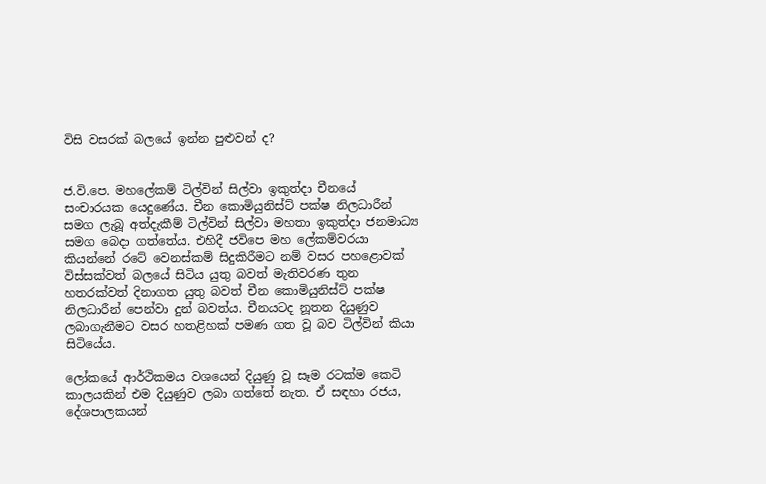විසි වසරක් බලයේ ඉන්න පුළුවන් ද?


ජ.වි.පෙ. මහලේකම් ටිල්වින් සිල්වා ඉකුත්දා චීනයේ සංචාරයක යෙදුණේය. චීන කොමියුනිස්ට් පක්ෂ නිලධාරීන් සමග ලැබූ අත්දැකීම් ටිල්වින් සිල්වා මහතා ඉකුත්දා ජනමාධ්‍ය සමග බෙදා ගත්තේය. එහිදී ජවිපෙ මහ ලේකම්වරයා කියන්නේ රටේ වෙනස්කම් සිදුකිරීමට නම් වසර පහළොවක් විස්සක්වත් බලයේ සිටිය යුතු බවත් මැතිවරණ තුන හතරක්වත් දිනාගත යුතු බවත් චීන කොමියුනිස්ට් පක්ෂ නිලධාරීන් පෙන්වා දුන් බවත්ය. චීනයටද නූතන දියුණුව ලබාගැනීමට වසර හතළිහක් පමණ ගත වූ බව ටිල්වින් කියා සිටියේය.

ලෝකයේ ආර්ථිකමය වශයෙන් දියුණු වූ සෑම රටක්ම කෙටි කාලයකින් එම දියුණුව ලබා ගත්තේ නැත. ඒ සඳහා රජය, දේශපාලකයන්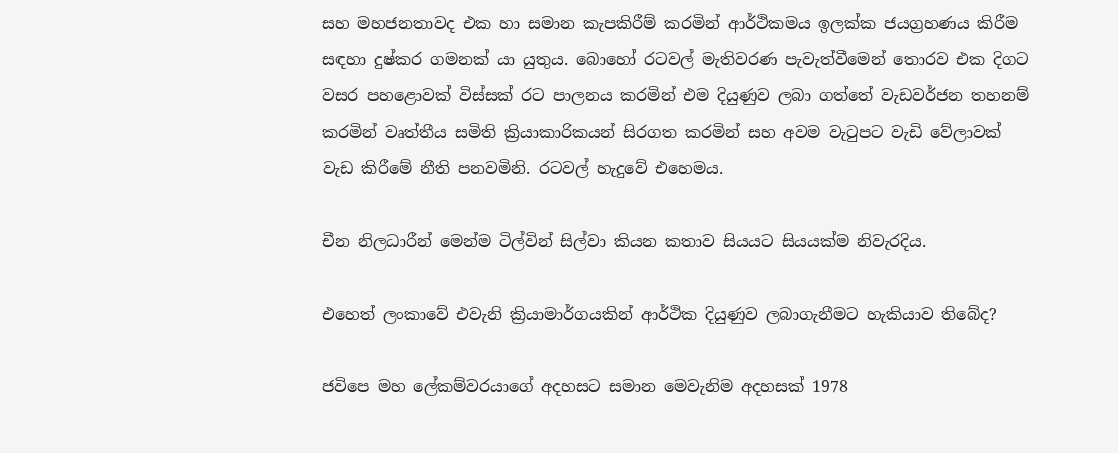සහ මහජනතාවද එක හා සමාන කැපකිරීම් කරමින් ආර්ථිකමය ඉලක්ක ජයග්‍රහණය කිරීම සඳහා දුෂ්කර ගමනක් යා යුතුය. බොහෝ රටවල් මැතිවරණ පැවැත්වීමෙන් තොරව එක දිගට වසර පහළොවක් විස්සක් රට පාලනය කරමින් එම දියුණුව ලබා ගත්තේ වැඩවර්ජන තහනම් කරමින් වෘත්තීය සමිති ක්‍රියාකාරිකයන් සිරගත කරමින් සහ අවම වැටුපට වැඩි වේලාවක් වැඩ කිරීමේ නීති පනවමිනි. රටවල් හැදුවේ එහෙමය.

චීන නිලධාරීන් මෙන්ම ටිල්වින් සිල්වා කියන කතාව සියයට සියයක්ම නිවැරදිය.

එහෙත් ලංකාවේ එවැනි ක්‍රියාමාර්ගයකින් ආර්ථික දියුණුව ලබාගැනීමට හැකියාව තිබේද?

ජවිපෙ මහ ලේකම්වරයාගේ අදහසට සමාන මෙවැනිම අදහසක් 1978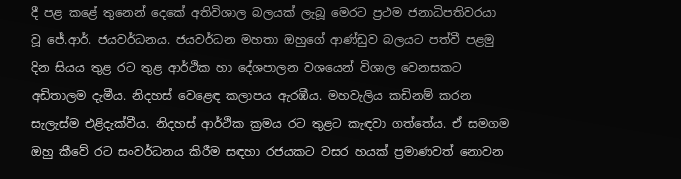දී පළ කළේ තුනෙන් දෙකේ අතිවිශාල බලයක් ලැබූ මෙරට ප්‍රථම ජනාධිපතිවරයා වූ ජේ.ආර්. ජයවර්ධනය. ජයවර්ධන මහතා ඔහුගේ ආණ්ඩුව බලයට පත්වී පළමු දින සියය තුළ රට තුළ ආර්ථික හා දේශපාලන වශයෙන් විශාල වෙනසකට අඩිතාලම දැමීය. නිදහස් වෙළෙඳ කලාපය ඇරඹීය. මහවැලිය කඩිනම් කරන සැලැස්ම එළිදැක්වීය. නිදහස් ආර්ථික ක්‍රමය රට තුළට කැඳවා ගත්තේය. ඒ සමගම ඔහු කීවේ රට සංවර්ධනය කිරීම සඳහා රජයකට වසර හයක් ප්‍රමාණවත් නොවන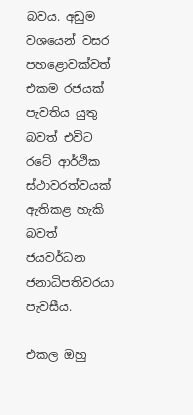බවය. අඩුම වශයෙන් වසර පහළොවක්වත් එකම රජයක් පැවතිය යුතු බවත් එවිට රටේ ආර්ථික ස්ථාවරත්වයක් ඇතිකළ හැකි බවත් ජයවර්ධන ජනාධිපතිවරයා පැවසීය.

එකල ඔහු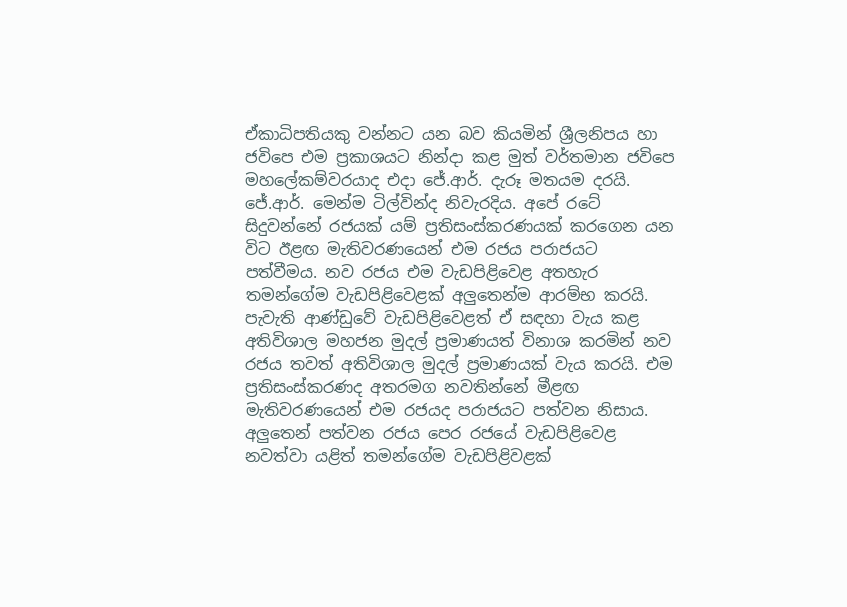ඒකාධිපතියකු වන්නට යන බව කියමින් ශ්‍රීලනිපය හා ජවිපෙ එම ප්‍රකාශයට නින්දා කළ මුත් වර්තමාන ජවිපෙ මහලේකම්වරයාද එදා ජේ.ආර්. දැරූ මතයම දරයි. ජේ.ආර්. මෙන්ම ටිල්වින්ද නිවැරදිය. අපේ රටේ සිදුවන්නේ රජයක් යම් ප්‍රතිසංස්කරණයක් කරගෙන යන විට ඊළඟ මැතිවරණයෙන් එම රජය පරාජයට පත්වීමය. නව රජය එම වැඩපිළිවෙළ අතහැර තමන්ගේම වැඩපිළිවෙළක් අලුතෙන්ම ආරම්භ කරයි. පැවැති ආණ්ඩුවේ වැඩපිළිවෙළත් ඒ සඳහා වැය කළ අතිවිශාල මහජන මුදල් ප්‍රමාණයත් විනාශ කරමින් නව රජය තවත් අතිවිශාල මුදල් ප්‍රමාණයක් වැය කරයි. එම ප්‍රතිසංස්කරණද අතරමග නවතින්නේ මීළඟ මැතිවරණයෙන් එම රජයද පරාජයට පත්වන නිසාය. අලුතෙන් පත්වන රජය පෙර රජයේ වැඩපිළිවෙළ නවත්වා යළිත් තමන්ගේම වැඩපිළිවළක්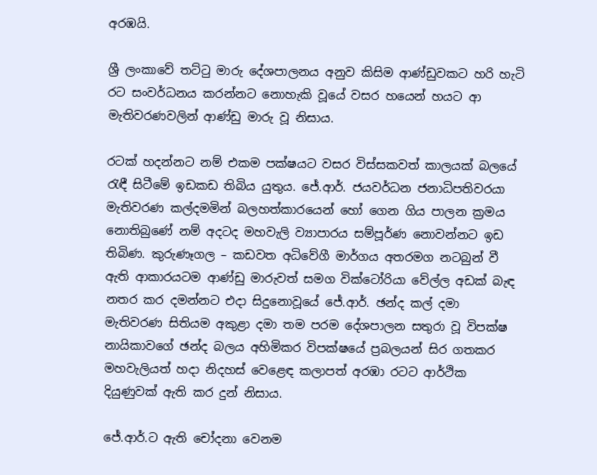අරඹයි.

ශ්‍රී ලංකාවේ තට්ටු මාරු දේශපාලනය අනුව කිසිම ආණ්ඩුවකට හරි හැටි රට සංවර්ධනය කරන්නට නොහැකි වූයේ වසර හයෙන් හයට ආ මැතිවරණවලින් ආණ්ඩු මාරු වූ නිසාය.

රටක් හදන්නට නම් එකම පක්ෂයට වසර විස්සකවත් කාලයක් බලයේ රැඳී සිටීමේ ඉඩකඩ තිබිය යුතුය. ජේ.ආර්. ජයවර්ධන ජනාධිපතිවරයා මැතිවරණ කල්දමමින් බලහත්කාරයෙන් හෝ ගෙන ගිය පාලන ක්‍රමය නොතිබුණේ නම් අදටද මහවැලි ව්‍යාපාරය සම්පූර්ණ නොවන්නට ඉඩ තිබිණ. කුරුණෑගල – කඩවත අධිවේගී මාර්ගය අතරමග නටබුන් වී ඇති ආකාරයටම ආණ්ඩු මාරුවත් සමග වික්ටෝරියා වේල්ල අඩක් බැඳ නතර කර දමන්නට එදා සිදුනොවූයේ ජේ.ආර්. ඡන්ද කල් දමා මැතිවරණ සිතියම අකුළා දමා තම පරම දේශපාලන සතුරා වූ විපක්ෂ නායිකාවගේ ඡන්ද බලය අහිමිකර විපක්ෂයේ ප්‍රබලයන් සිර ගතකර මහවැලියත් හදා නිදහස් වෙළෙඳ කලාපත් අරඹා රටට ආර්ථික දියුණුවක් ඇති කර දුන් නිසාය.

ජේ.ආර්.ට ඇති චෝදනා වෙනම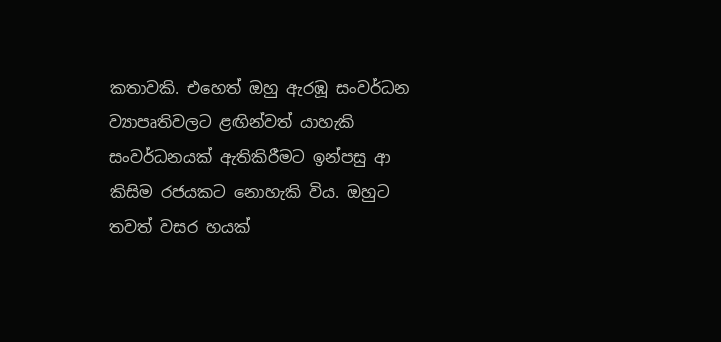කතාවකි. එහෙත් ඔහු ඇරඹූ සංවර්ධන ව්‍යාපෘතිවලට ළඟින්වත් යාහැකි සංවර්ධනයක් ඇතිකිරීමට ඉන්පසු ආ කිසිම රජයකට නොහැකි විය. ඔහුට තවත් වසර හයක්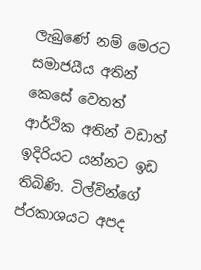ලැබුණේ නම් මෙරට සමාජයීය අතින් කෙසේ වෙතත් ආර්ථික අතින් වඩාත් ඉදිරියට යන්නට ඉඩ තිබිණි. ටිල්වින්ගේ ප්රකාශයට අපද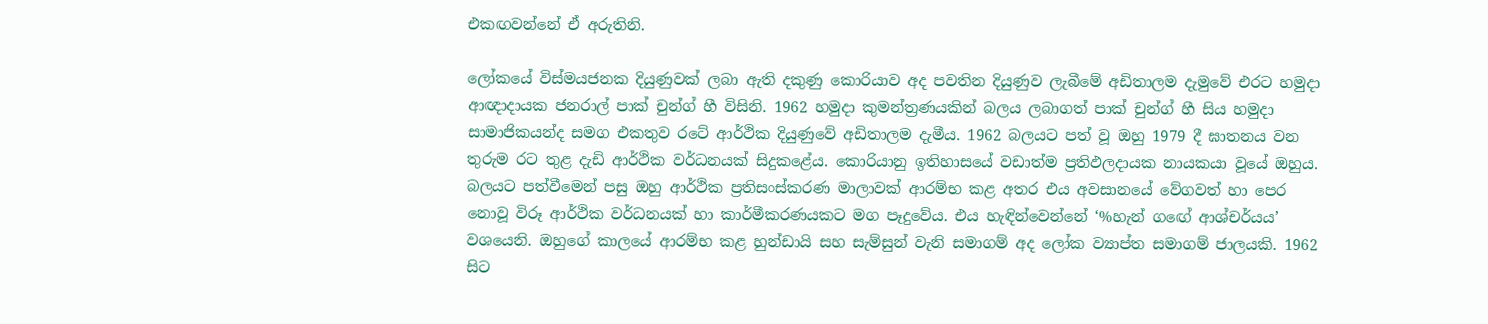එකඟවන්නේ ඒ අරුතිනි.

ලෝකයේ විස්මයජනක දියුණුවක් ලබා ඇති දකුණු කොරියාව අද පවතින දියුණුව ලැබීමේ අඩිතාලම දැමුවේ එරට හමුදා ආඥාදායක ජනරාල් පාක් චුන්ග් හී විසිනි. 1962 හමුදා කුමන්ත්‍රණයකින් බලය ලබාගත් පාක් චුන්ග් හී සිය හමුදා සාමාජිකයන්ද සමග එකතුව රටේ ආර්ථික දියුණුවේ අඩිතාලම දැමීය. 1962 බලයට පත් වූ ඔහු 1979 දී ඝාතනය වන තුරුම රට තුළ දැඩි ආර්ථික වර්ධනයක් සිදුකළේය. කොරියානු ඉතිහාසයේ වඩාත්ම ප්‍රතිඵලදායක නායකයා වූයේ ඔහුය. බලයට පත්වීමෙන් පසු ඔහු ආර්ථික ප්‍රතිසංස්කරණ මාලාවක් ආරම්භ කළ අතර එය අවසානයේ වේගවත් හා පෙර නොවූ විරූ ආර්ථික වර්ධනයක් හා කාර්මීකරණයකට මග පෑදුවේය. එය හැඳින්වෙන්නේ ‘%හැන් ගඟේ ආශ්චර්යය’ වශයෙනි. ඔහුගේ කාලයේ ආරම්භ කළ හුන්ඩායි සහ සැම්සුන් වැනි සමාගම් අද ලෝක ව්‍යාප්ත සමාගම් ජාලයකි. 1962 සිට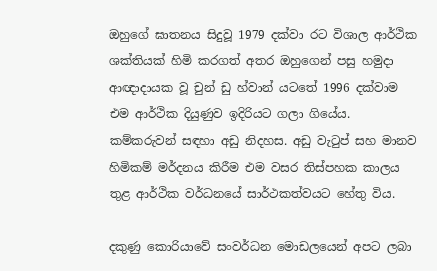ඔහුගේ ඝාතනය සිදුවූ 1979 දක්වා රට විශාල ආර්ථික ශක්තියක් හිමි කරගත් අතර ඔහුගෙන් පසු හමුදා ආඥාදායක වූ චුන් ඩු හ්වාන් යටතේ 1996 දක්වාම එම ආර්ථික දියුණුව ඉදිරියට ගලා ගියේය. කම්කරුවන් සඳහා අඩු නිදහස. අඩු වැටුප් සහ මානව හිමිකම් මර්දනය කිරීම එම වසර තිස්පහක කාලය තුළ ආර්ථික වර්ධනයේ සාර්ථකත්වයට හේතු විය.

දකුණු කොරියාවේ සංවර්ධන මොඩලයෙන් අපට ලබා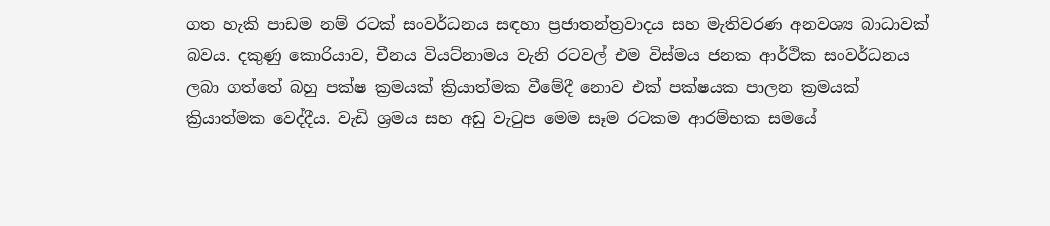ගත හැකි පාඩම නම් රටක් සංවර්ධනය සඳහා ප්‍රජාතන්ත්‍රවාදය සහ මැතිවරණ අනවශ්‍ය බාධාවක් බවය. දකුණු කොරියාව, චීනය වියට්නාමය වැනි රටවල් එම විස්මය ජනක ආර්ථික සංවර්ධනය ලබා ගත්තේ බහු පක්ෂ ක්‍රමයක් ක්‍රියාත්මක වීමේදී නොව එක් පක්ෂයක පාලන ක්‍රමයක් ක්‍රියාත්මක වෙද්දීය. වැඩි ශ්‍රමය සහ අඩු වැටුප මෙම සෑම රටකම ආරම්භක සමයේ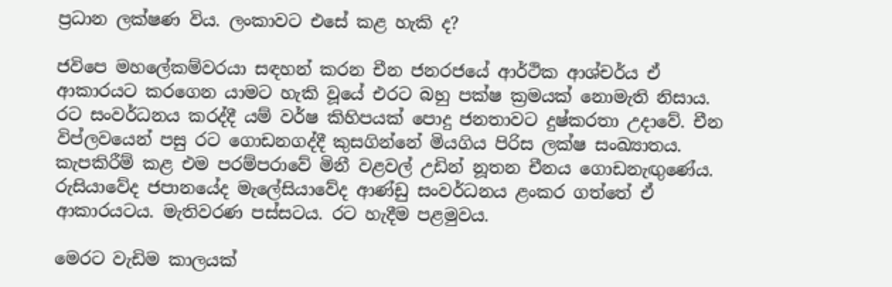ප්‍රධාන ලක්ෂණ විය. ලංකාවට එසේ කළ හැකි ද?

ජවිපෙ මහලේකම්වරයා සඳහන් කරන චීන ජනරජයේ ආර්ථික ආශ්චර්ය ඒ ආකාරයට කරගෙන යාමට හැකි වූයේ එරට බහු පක්ෂ ක්‍රමයක් නොමැති නිසාය. රට සංවර්ධනය කරද්දී යම් වර්ෂ කිහිපයක් පොදු ජනතාවට දුෂ්කරතා උදාවේ. චීන විප්ලවයෙන් පසු රට ගොඩනගද්දී කුසගින්නේ මියගිය පිරිස ලක්ෂ සංඛ්‍යාතය. කැපකිරීම් කළ එම පරම්පරාවේ මිනී වළවල් උඩින් නූතන චීනය ගොඩනැඟුණේය. රුසියාවේද ජපානයේද මැලේසියාවේද ආණ්ඩු සංවර්ධනය ළංකර ගත්තේ ඒ ආකාරයටය. මැතිවරණ පස්සටය. රට හැදීම පළමුවය.

මෙරට වැඩිම කාලයක්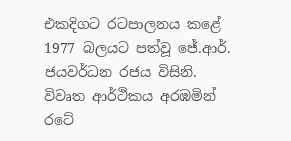එකදිගට රටපාලනය කළේ 1977 බලයට පත්වූ ජේ.ආර්. ජයවර්ධන රජය විසිනි. විවෘත ආර්ථිකය අරඹමින් රටේ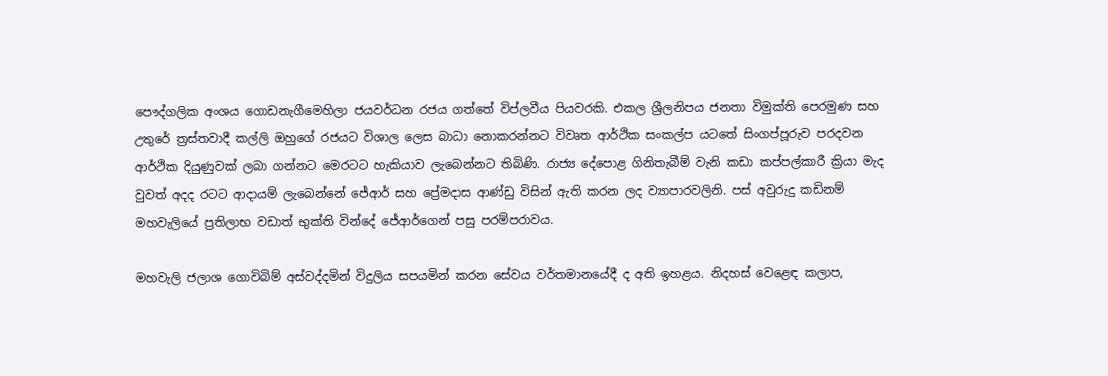පෞද්ගලික අංශය ගොඩනැගීමෙහිලා ජයවර්ධන රජය ගත්තේ විප්ලවීය පියවරකි. එකල ශ්‍රීලනිපය ජනතා විමුක්ති පෙරමුණ සහ උතුරේ ත්‍රස්තවාදී කල්ලි ඔහුගේ රජයට විශාල ලෙස බාධා නොකරන්නට විවෘත ආර්ථික සංකල්ප යටතේ සිංගප්පූරුව පරදවන ආර්ථික දියුණුවක් ලබා ගන්නට මෙරටට හැකියාව ලැබෙන්නට තිබිණි. රාජ්‍ය දේපොළ ගිනිතැබීම් වැනි කඩා කප්පල්කාරී ක්‍රියා මැද වුවත් අදද රටට ආදායම් ලැබෙන්නේ ජේආර් සහ ප්‍රේමදාස ආණ්ඩු විසින් ඇති කරන ලද ව්‍යාපාරවලිනි. පස් අවුරුදු කඩිනම් මහවැලියේ ප්‍රතිලාභ වඩාත් භුක්ති වින්දේ ජේආර්ගෙන් පසු පරම්පරාවය.

මහවැලි ජලාශ ගොවිබිම් අස්වද්දමින් විදුලිය සපයමින් කරන සේවය වර්තමානයේදී ද අති ඉහළය. නිදහස් වෙළෙඳ කලාප,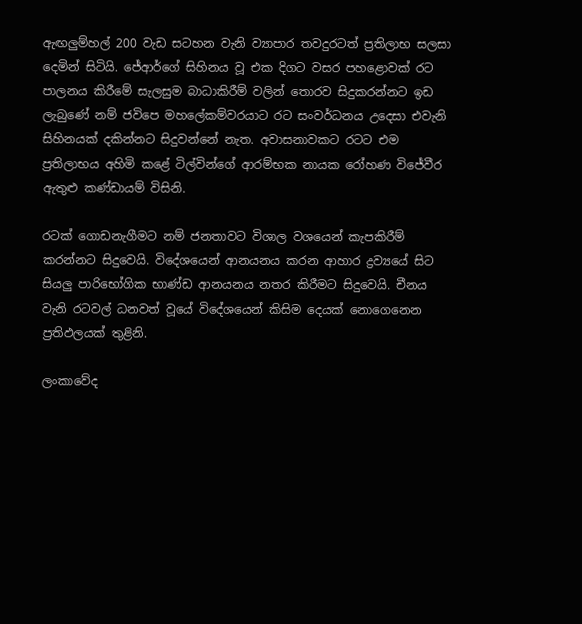ඇඟලුම්හල් 200 වැඩ සටහන වැනි ව්‍යාපාර තවදුරටත් ප්‍රතිලාභ සලසා දෙමින් සිටියි. ජේආර්ගේ සිහිනය වූ එක දිගට වසර පහළොවක් රට පාලනය කිරීමේ සැලසුම බාධාකිරීම් වලින් තොරව සිදුකරන්නට ඉඩ ලැබුණේ නම් ජවිපෙ මහලේකම්වරයාට රට සංවර්ධනය උදෙසා එවැනි සිහිනයක් දකින්නට සිදුවන්නේ නැත. අවාසනාවකට රටට එම ප්‍රතිලාභය අහිමි කළේ ටිල්වින්ගේ ආරම්භක නායක රෝහණ විජේවීර ඇතුළු කණ්ඩායම් විසිනි.

රටක් ගොඩනැගීමට නම් ජනතාවට විශාල වශයෙන් කැපකිරීම් කරන්නට සිදුවෙයි. විදේශයෙන් ආනයනය කරන ආහාර ද්‍රව්‍යයේ සිට සියලු පාරිභෝගික භාණ්ඩ ආනයනය නතර කිරීමට සිදුවෙයි. චීනය වැනි රටවල් ධනවත් වූයේ විදේශයෙන් කිසිම දෙයක් නොගෙනෙන ප්‍රතිඵලයක් තුළිනි.

ලංකාවේද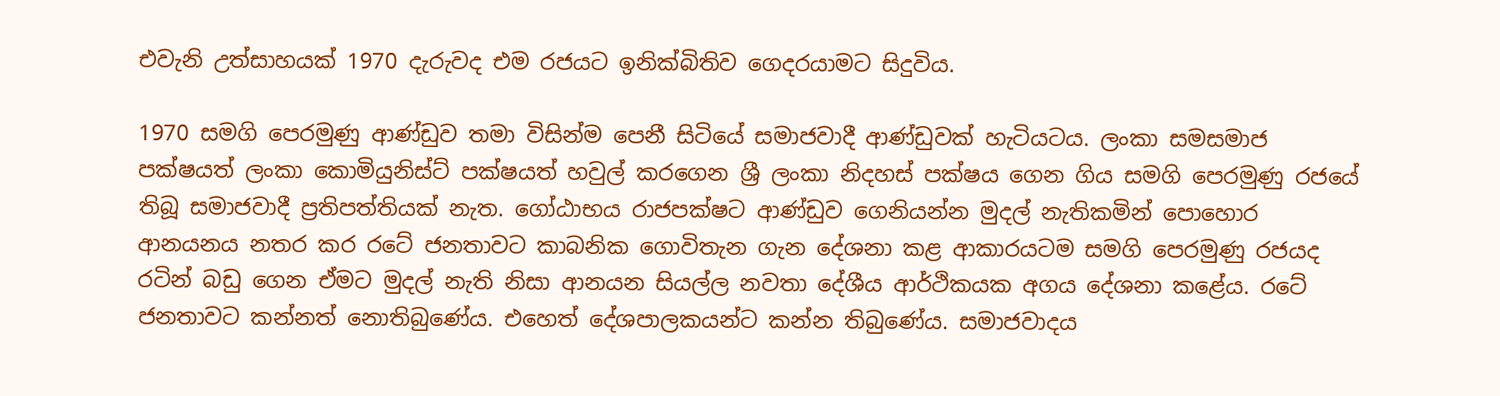එවැනි උත්සාහයක් 1970 දැරුවද එම රජයට ඉනික්බිතිව ගෙදරයාමට සිදුවිය.

1970 සමගි පෙරමුණු ආණ්ඩුව තමා විසින්ම පෙනී සිටියේ සමාජවාදී ආණ්ඩුවක් හැටියටය. ලංකා සමසමාජ පක්ෂයත් ලංකා කොමියුනිස්ට් පක්ෂයත් හවුල් කරගෙන ශ්‍රී ලංකා නිදහස් පක්ෂය ගෙන ගිය සමගි පෙරමුණු රජයේ තිබූ සමාජවාදී ප්‍රතිපත්තියක් නැත. ගෝඨාභය රාජපක්ෂට ආණ්ඩුව ගෙනියන්න මුදල් නැතිකමින් පොහොර ආනයනය නතර කර රටේ ජනතාවට කාබනික ගොවිතැන ගැන දේශනා කළ ආකාරයටම සමගි පෙරමුණු රජයද රටින් බඩු ගෙන ඒමට මුදල් නැති නිසා ආනයන සියල්ල නවතා දේශීය ආර්ථිකයක අගය දේශනා කළේය. රටේ ජනතාවට කන්නත් නොතිබුණේය. එහෙත් දේශපාලකයන්ට කන්න තිබුණේය. සමාජවාදය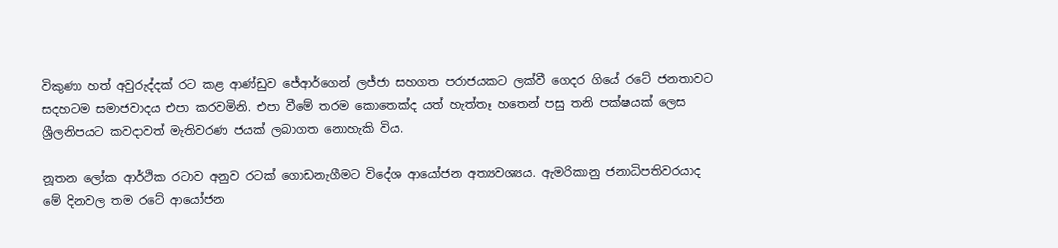විකුණා හත් අවුරුද්දක් රට කළ ආණ්ඩුව ජේආර්ගෙන් ලජ්ජා සහගත පරාජයකට ලක්වී ගෙදර ගියේ රටේ ජනතාවට සදහටම සමාජවාදය එපා කරවමිනි. එපා වීමේ තරම කොතෙක්ද යත් හැත්තෑ හතෙන් පසු තනි පක්ෂයක් ලෙස ශ්‍රීලනිපයට කවදාවත් මැතිවරණ ජයක් ලබාගත නොහැකි විය.

නූතන ලෝක ආර්ථික රටාව අනුව රටක් ගොඩනැගීමට විදේශ ආයෝජන අත්‍යවශ්‍යය. ඇමරිකානු ජනාධිපතිවරයාද මේ දිනවල තම රටේ ආයෝජන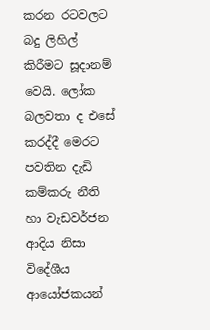කරන රටවලට බදු ලිහිල් කිරීමට සූදානම් වෙයි. ලෝක බලවතා ද එසේ කරද්දී මෙරට පවතින දැඩි කම්කරු නීති හා වැඩවර්ජන ආදිය නිසා විදේශීය ආයෝජකයන්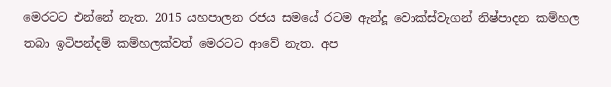මෙරටට එන්නේ නැත. 2015 යහපාලන රජය සමයේ රටම ඇන්දූ වොක්ස්වැගන් නිෂ්පාදන කම්හල තබා ඉටිපන්දම් කම්හලක්වත් මෙරටට ආවේ නැත. අප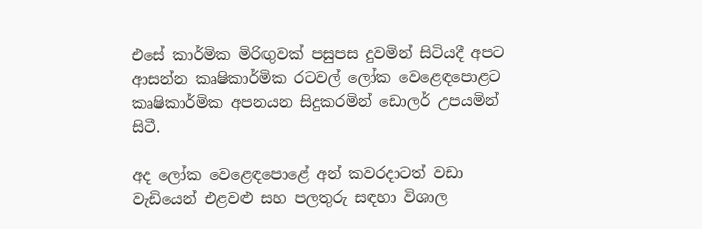එසේ කාර්මික මිරිඟුවක් පසුපස දුවමින් සිටියදී අපට ආසන්න කෘෂිකාර්මික රටවල් ලෝක වෙළෙඳපොළට කෘෂිකාර්මික අපනයන සිදුකරමින් ඩොලර් උපයමින් සිටී.

අද ලෝක වෙළෙඳපොළේ අන් කවරදාටත් වඩා වැඩියෙන් එළවළු සහ පලතුරු සඳහා විශාල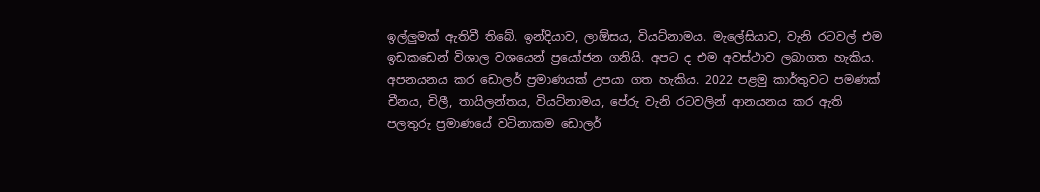ඉල්ලුමක් ඇතිවී තිබේ. ඉන්දියාව, ලාඕසය, වියට්නාමය. මැලේසියාව, වැනි රටවල් එම ඉඩකඩෙන් විශාල වශයෙන් ප්‍රයෝජන ගනියි. අපට ද එම අවස්ථාව ලබාගත හැකිය. අපනයනය කර ඩොලර් ප්‍රමාණයක් උපයා ගත හැකිය. 2022 පළමු කාර්තුවට පමණක් චීනය, චිලී, තායිලන්තය, වියට්නාමය, පේරු වැනි රටවලින් ආනයනය කර ඇති පලතුරු ප්‍රමාණයේ වටිනාකම ඩොලර්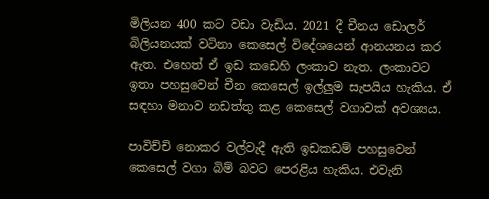මිලියන 400 කට වඩා වැඩිය. 2021 දී චීනය ඩොලර් බිලියනයක් වටිනා කෙසෙල් විදේශයෙන් ආනයනය කර ඇත. එහෙත් ඒ ඉඩ කඩෙහි ලංකාව නැත. ලංකාවට ඉතා පහසුවෙන් චීන කෙසෙල් ඉල්ලුම සැපයිය හැකිය. ඒ සඳහා මනාව නඩත්තු කළ කෙසෙල් වගාවක් අවශ්‍යය.

පාවිච්චි නොකර වල්වැදී ඇති ඉඩකඩම් පහසුවෙන් කෙසෙල් වගා බිම් බවට පෙරළිය හැකිය. එවැනි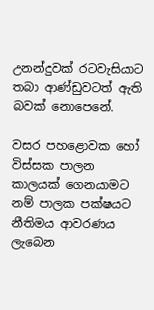උනන්දුවක් රටවැසියාට තබා ආණ්ඩුවටත් ඇති බවක් නොපෙනේ.

වසර පහළොවක හෝ විස්සක පාලන කාලයක් ගෙනයාමට නම් පාලක පක්ෂයට නීතිමය ආවරණය ලැබෙන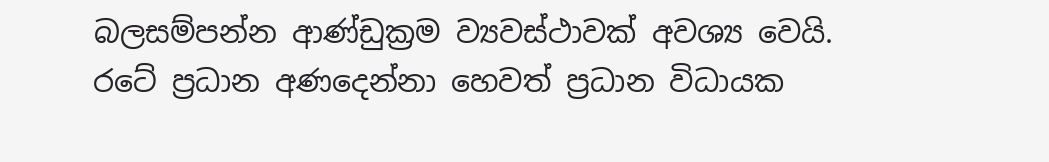බලසම්පන්න ආණ්ඩුක්‍රම ව්‍යවස්ථාවක් අවශ්‍ය වෙයි. රටේ ප්‍රධාන අණදෙන්නා හෙවත් ප්‍රධාන විධායක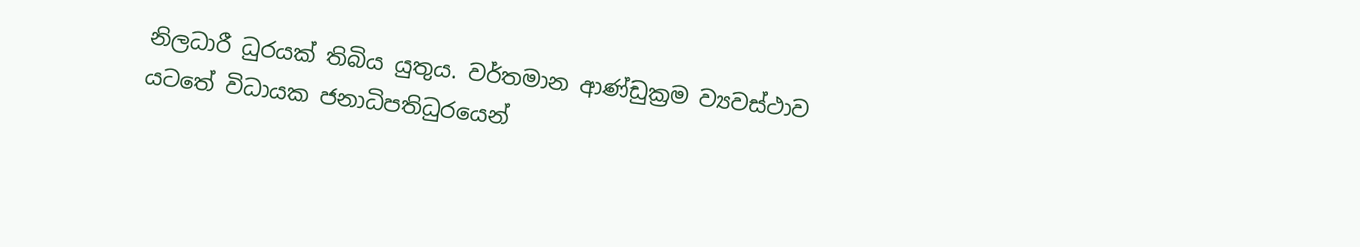නිලධාරී ධුරයක් තිබිය යුතුය. වර්තමාන ආණ්ඩුක්‍රම ව්‍යවස්ථාව යටතේ විධායක ජනාධිපතිධුරයෙන්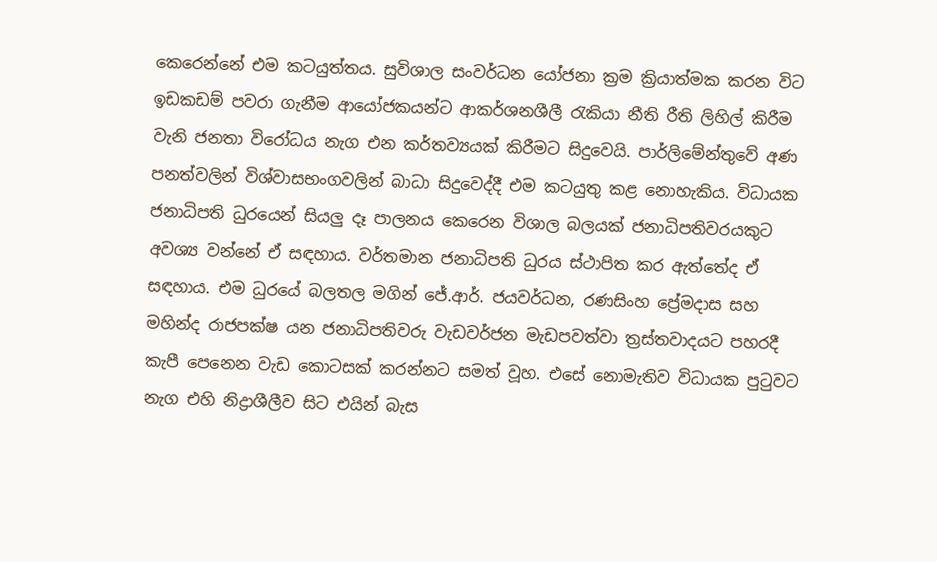කෙරෙන්නේ එම කටයුත්තය. සුවිශාල සංවර්ධන යෝජනා ක්‍රම ක්‍රියාත්මක කරන විට ඉඩකඩම් පවරා ගැනීම ආයෝජකයන්ට ආකර්ශනශීලී රැකියා නීති රීති ලිහිල් කිරීම වැනි ජනතා විරෝධය නැග එන කර්තව්‍යයක් කිරීමට සිදුවෙයි. පාර්ලිමේන්තුවේ අණ පනත්වලින් විශ්වාසභංගවලින් බාධා සිදුවෙද්දී එම කටයුතු කළ නොහැකිය. විධායක ජනාධිපති ධුරයෙන් සියලු දෑ පාලනය කෙරෙන විශාල බලයක් ජනාධිපතිවරයකුට අවශ්‍ය වන්නේ ඒ සඳහාය. වර්තමාන ජනාධිපති ධුරය ස්ථාපිත කර ඇත්තේද ඒ සඳහාය. එම ධුරයේ බලතල මගින් ජේ.ආර්. ජයවර්ධන, රණසිංහ ප්‍රේමදාස සහ මහින්ද රාජපක්ෂ යන ජනාධිපතිවරු වැඩවර්ජන මැඩපවත්වා ත්‍රස්තවාදයට පහරදී කැපී පෙනෙන වැඩ කොටසක් කරන්නට සමත් වූහ. එසේ නොමැතිව විධායක පුටුවට නැග එහි නිද්‍රාශීලීව සිට එයින් බැස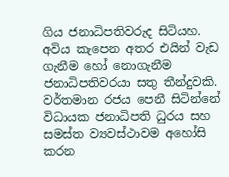ගිය ජනාධිපතිවරුද සිටියහ. අවිය කැපෙන අතර එයින් වැඩ ගැනීම හෝ නොගැනීම ජනාධිපතිවරයා සතු තීන්දුවකි. වර්තමාන රජය පෙනී සිටින්නේ විධායක ජනාධිපති ධුරය සහ සමස්ත ව්‍යවස්ථාවම අහෝසි කරන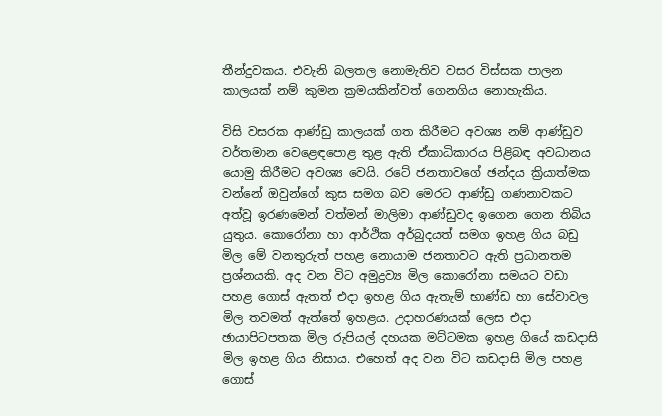තීන්දුවකය. එවැනි බලතල නොමැතිව වසර විස්සක පාලන කාලයක් නම් කුමන ක්‍රමයකින්වත් ගෙනගිය නොහැකිය.

විසි වසරක ආණ්ඩු කාලයක් ගත කිරීමට අවශ්‍ය නම් ආණ්ඩුව වර්තමාන වෙළෙඳපොළ තුළ ඇති ඒකාධිකාරය පිළිබඳ අවධානය යොමු කිරීමට අවශ්‍ය වෙයි. රටේ ජනතාවගේ ඡන්දය ක්‍රියාත්මක වන්නේ ඔවුන්ගේ කුස සමග බව මෙරට ආණ්ඩු ගණනාවකට අත්වූ ඉරණමෙන් වත්මන් මාලිමා ආණ්ඩුවද ඉගෙන ගෙන තිබිය යුතුය. කොරෝනා හා ආර්ථික අර්බුදයත් සමග ඉහළ ගිය බඩු මිල මේ වනතුරුත් පහළ නොයාම ජනතාවට ඇති ප්‍රධානතම ප්‍රශ්නයකි. අද වන විට අමුද්‍රව්‍ය මිල කොරෝනා සමයට වඩා පහළ ගොස් ඇතත් එදා ඉහළ ගිය ඇතැම් භාණ්ඩ හා සේවාවල මිල තවමත් ඇත්තේ ඉහළය. උදාහරණයක් ලෙස එදා ඡායාපිටපතක මිල රුපියල් දහයක මට්ටමක ඉහළ ගියේ කඩදාසි මිල ඉහළ ගිය නිසාය. එහෙත් අද වන විට කඩදාසි මිල පහළ ගොස්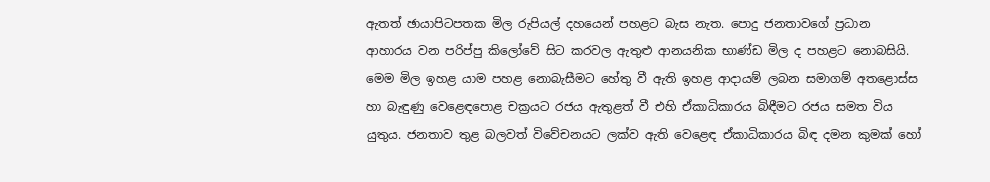ඇතත් ඡායාපිටපතක මිල රුපියල් දහයෙන් පහළට බැස නැත. පොදු ජනතාවගේ ප්‍රධාන ආහාරය වන පරිප්පු කිලෝවේ සිට කරවල ඇතුළු ආනයනික භාණ්ඩ මිල ද පහළට නොබසියි. මෙම මිල ඉහළ යාම පහළ නොබැසීමට හේතු වී ඇති ඉහළ ආදායම් ලබන සමාගම් අතළොස්ස හා බැඳුණු වෙළෙඳපොළ චක්‍රයට රජය ඇතුළත් වී එහි ඒකාධිකාරය බිඳීමට රජය සමත විය යුතුය. ජනතාව තුළ බලවත් විවේචනයට ලක්ව ඇති වෙළෙඳ ඒකාධිකාරය බිඳ දමන කුමක් හෝ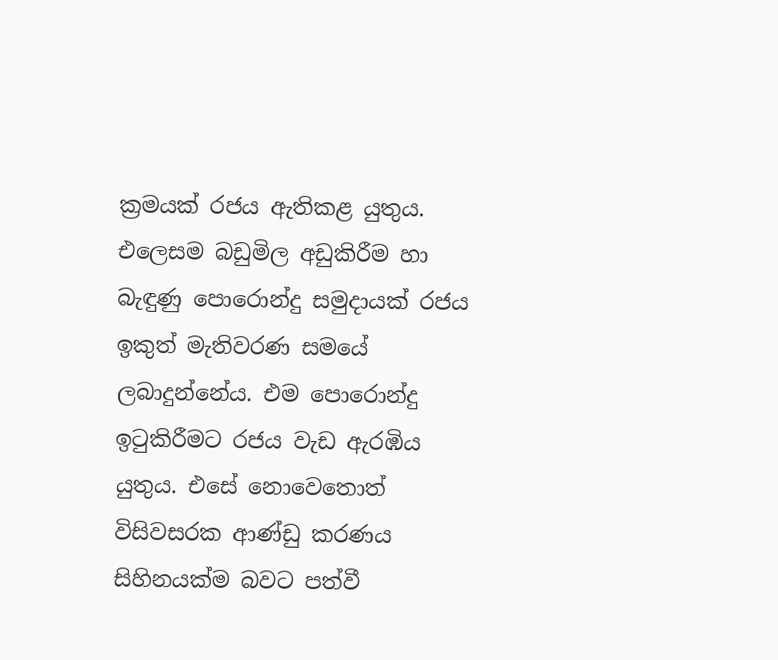ක්‍රමයක් රජය ඇතිකළ යුතුය. එලෙසම බඩුමිල අඩුකිරීම හා බැඳුණු පොරොන්දු සමුදායක් රජය ඉකුත් මැතිවරණ සමයේ ලබාදුන්නේය. එම පොරොන්දු ඉටුකිරීමට රජය වැඩ ඇරඹිය යුතුය. එසේ නොවෙතොත් විසිවසරක ආණ්ඩු කරණය සිහිනයක්ම බවට පත්වී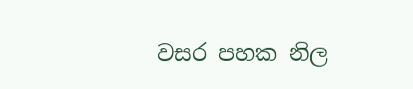වසර පහක නිල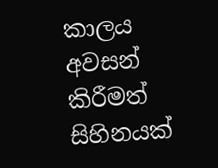කාලය අවසන් කිරීමත් සිහිනයක්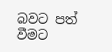බවට පත් වීමට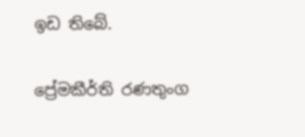ඉඩ තිබේ.

ප්‍රේමකීර්ති රණතුංග